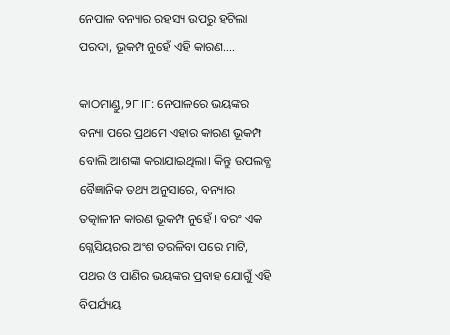ନେପାଳ ବନ୍ୟାର ରହସ୍ୟ ଉପରୁ ହଟିଲା ପରଦା, ଭୂକମ୍ପ ନୁହେଁ ଏହି କାରଣ….

କାଠମାଣ୍ଡୁ,୨୮।୮: ନେପାଳରେ ଭୟଙ୍କର ବନ୍ୟା ପରେ ପ୍ରଥମେ ଏହାର କାରଣ ଭୂକମ୍ପ ବୋଲି ଆଶଙ୍କା କରାଯାଇଥିଲା। କିନ୍ତୁ ଉପଲବ୍ଧ ବୈଜ୍ଞାନିକ ତଥ୍ୟ ଅନୁସାରେ, ବନ୍ୟାର ତତ୍କାଳୀନ କାରଣ ଭୂକମ୍ପ ନୁହେଁ । ବରଂ ଏକ ଗ୍ଲେସିୟରର ଅଂଶ ତରଳିବା ପରେ ମାଟି, ପଥର ଓ ପାଣିର ଭୟଙ୍କର ପ୍ରବାହ ଯୋଗୁଁ ଏହି ବିପର୍ଯ୍ୟୟ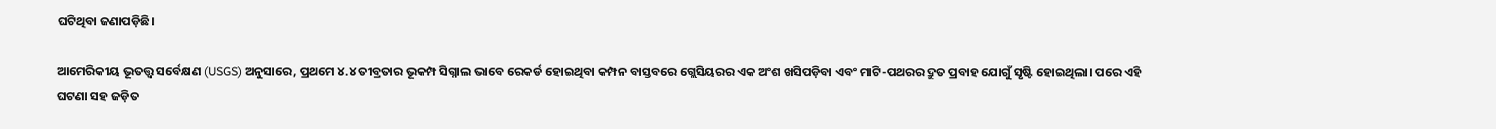ଘଟିଥିବା ଜଣାପଡ଼ିଛି।

ଆମେରିକୀୟ ଭୂତତ୍ତ୍ୱ ସର୍ବେକ୍ଷଣ (USGS) ଅନୁସାରେ, ପ୍ରଥମେ ୪.୪ ତୀବ୍ରତାର ଭୂକମ୍ପ ସିଗ୍ନାଲ ଭାବେ ରେକର୍ଡ ହୋଇଥିବା କମ୍ପନ ବାସ୍ତବରେ ଗ୍ଲେସିୟରର ଏକ ଅଂଶ ଖସିପଡ଼ିବା ଏବଂ ମାଟି-ପଥରର ଦ୍ରୁତ ପ୍ରବାହ ଯୋଗୁଁ ସୃଷ୍ଟି ହୋଇଥିଲା। ପରେ ଏହି ଘଟଣା ସହ ଜଡ଼ିତ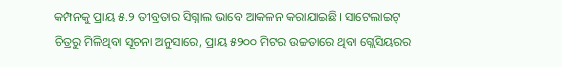କମ୍ପନକୁ ପ୍ରାୟ ୫.୨ ତୀବ୍ରତାର ସିଗ୍ନାଲ ଭାବେ ଆକଳନ କରାଯାଇଛି। ସାଟେଲାଇଟ୍ ଚିତ୍ରରୁ ମିଳିଥିବା ସୂଚନା ଅନୁସାରେ, ପ୍ରାୟ ୫୨୦୦ ମିଟର ଉଚ୍ଚତାରେ ଥିବା ଗ୍ଲେସିୟରର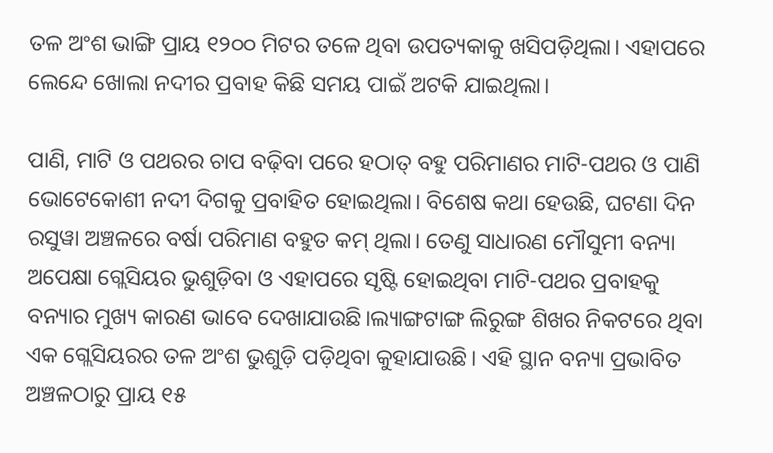ତଳ ଅଂଶ ଭାଙ୍ଗି ପ୍ରାୟ ୧୨୦୦ ମିଟର ତଳେ ଥିବା ଉପତ୍ୟକାକୁ ଖସିପଡ଼ିଥିଲା। ଏହାପରେ ଲେନ୍ଦେ ଖୋଲା ନଦୀର ପ୍ରବାହ କିଛି ସମୟ ପାଇଁ ଅଟକି ଯାଇଥିଲା।

ପାଣି, ମାଟି ଓ ପଥରର ଚାପ ବଢ଼ିବା ପରେ ହଠାତ୍ ବହୁ ପରିମାଣର ମାଟି-ପଥର ଓ ପାଣି ଭୋଟେକୋଶୀ ନଦୀ ଦିଗକୁ ପ୍ରବାହିତ ହୋଇଥିଲା। ବିଶେଷ କଥା ହେଉଛି, ଘଟଣା ଦିନ ରସୁୱା ଅଞ୍ଚଳରେ ବର୍ଷା ପରିମାଣ ବହୁତ କମ୍ ଥିଲା। ତେଣୁ ସାଧାରଣ ମୌସୁମୀ ବନ୍ୟା ଅପେକ୍ଷା ଗ୍ଲେସିୟର ଭୁଶୁଡ଼ିବା ଓ ଏହାପରେ ସୃଷ୍ଟି ହୋଇଥିବା ମାଟି-ପଥର ପ୍ରବାହକୁ ବନ୍ୟାର ମୁଖ୍ୟ କାରଣ ଭାବେ ଦେଖାଯାଉଛି।ଲ୍ୟାଙ୍ଗଟାଙ୍ଗ ଲିରୁଙ୍ଗ ଶିଖର ନିକଟରେ ଥିବା ଏକ ଗ୍ଲେସିୟରର ତଳ ଅଂଶ ଭୁଶୁଡ଼ି ପଡ଼ିଥିବା କୁହାଯାଉଛି। ଏହି ସ୍ଥାନ ବନ୍ୟା ପ୍ରଭାବିତ ଅଞ୍ଚଳଠାରୁ ପ୍ରାୟ ୧୫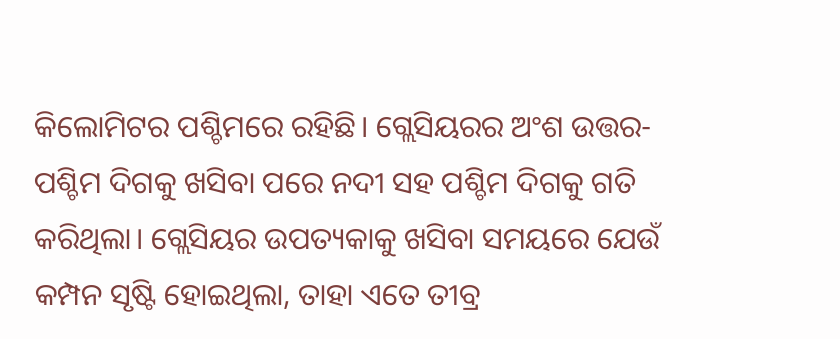କିଲୋମିଟର ପଶ୍ଚିମରେ ରହିଛି। ଗ୍ଲେସିୟରର ଅଂଶ ଉତ୍ତର-ପଶ୍ଚିମ ଦିଗକୁ ଖସିବା ପରେ ନଦୀ ସହ ପଶ୍ଚିମ ଦିଗକୁ ଗତି କରିଥିଲା। ଗ୍ଲେସିୟର ଉପତ୍ୟକାକୁ ଖସିବା ସମୟରେ ଯେଉଁ କମ୍ପନ ସୃଷ୍ଟି ହୋଇଥିଲା, ତାହା ଏତେ ତୀବ୍ର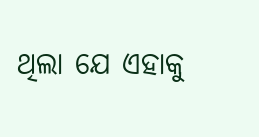ଥିଲା ଯେ ଏହାକୁ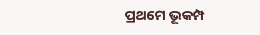ପ୍ରଥମେ ଭୂକମ୍ପ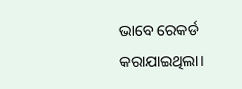ଭାବେ ରେକର୍ଡ କରାଯାଇଥିଲା।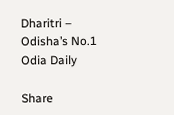Dharitri – Odisha’s No.1 Odia Daily

Share